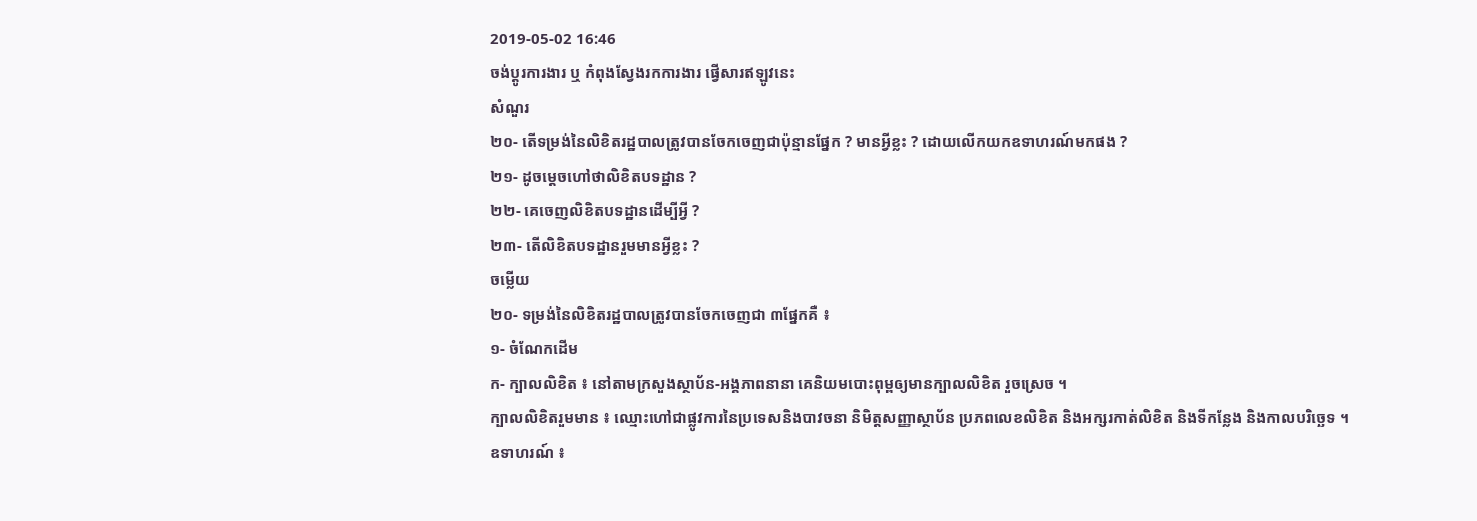2019-05-02 16:46
ចង់ប្តូរការងារ ឬ កំពុងស្វែងរកការងារ ផ្វើសារឥឡូវនេះ
សំណួរ
២០- តើទម្រង់នៃលិខិតរដ្ឋបាលត្រូវបានចែកចេញជាប៉ុន្មានផ្នែក ? មានអ្វីខ្លះ ? ដោយលើកយកឧទាហរណ៍មកផង ?
២១- ដូចម្តេចហៅថាលិខិតបទដ្ឋាន ?
២២- គេចេញលិខិតបទដ្ឋានដើម្បីអ្វី ?
២៣- តើលិខិតបទដ្ឋានរួមមានអ្វីខ្លះ ?
ចម្លើយ
២០- ទម្រង់នៃលិខិតរដ្ឋបាលត្រូវបានចែកចេញជា ៣ផ្នែកគឺ ៖
១- ចំណែកដើម
ក- ក្បាលលិខិត ៖ នៅតាមក្រសួងស្ថាប័ន-អង្គភាពនានា គេនិយមបោះពុម្ពឲ្យមានក្បាលលិខិត រួចស្រេច ។
ក្បាលលិខិតរួមមាន ៖ ឈ្មោះហៅជាផ្លូវការនៃប្រទេសនិងបាវចនា និមិត្តសញ្ញាស្ថាប័ន ប្រភពលេខលិខិត និងអក្សរកាត់លិខិត និងទីកន្លែង និងកាលបរិច្ឆេទ ។
ឧទាហរណ៍ ៖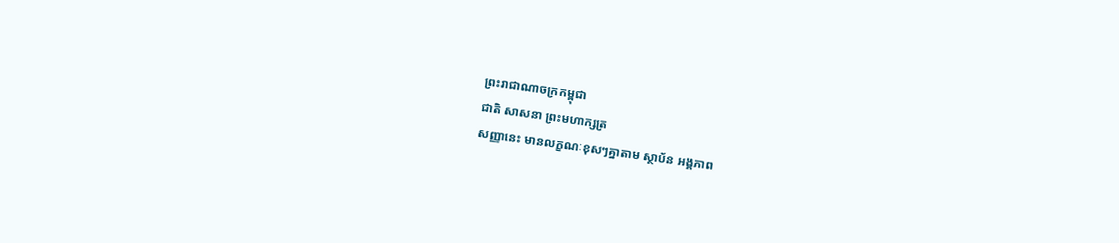ព្រះរាជាណាចក្រកម្ពុជា
ជាតិ សាសនា ព្រះមហាក្សត្រ
សញ្ញានេះ មានលក្ខណៈខុសៗគ្នាតាម ស្ថាប័ន អង្គភាព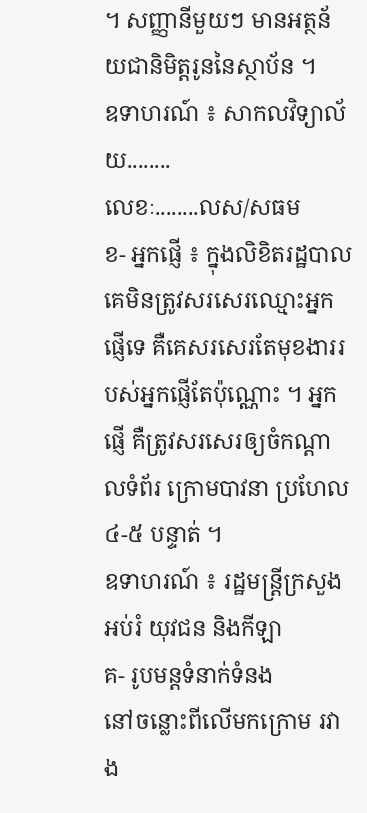។ សញ្ញានីមួយៗ មានអត្ថន័យជានិមិត្តរូននៃស្ថាប័ន ។
ឧទាហរណ៍ ៖ សាកលវិទ្យាល័យ........
លេខៈ........លស/សធម
ខ- អ្នកផ្ញើ ៖ ក្នុងលិខិតរដ្ឋបាល គេមិនត្រូវសរសេរឈ្មោះអ្នកផ្ញើទេ គឺគេសរសេរតែមុខងាររបស់អ្នកផ្ញើតែប៉ុណ្ណោះ ។ អ្នកផ្ញើ គឺត្រូវសរសេរឲ្យចំកណ្តាលទំព័រ ក្រោមបាវនា ប្រហែល ៤-៥ បន្ទាត់ ។
ឧទាហរណ៍ ៖ រដ្ឋមន្រ្តីក្រសួងអប់រំ យុវជន និងកីឡា
គ- រូបមន្តទំនាក់ទំនង
នៅចន្លោះពីលើមកក្រោម រវាង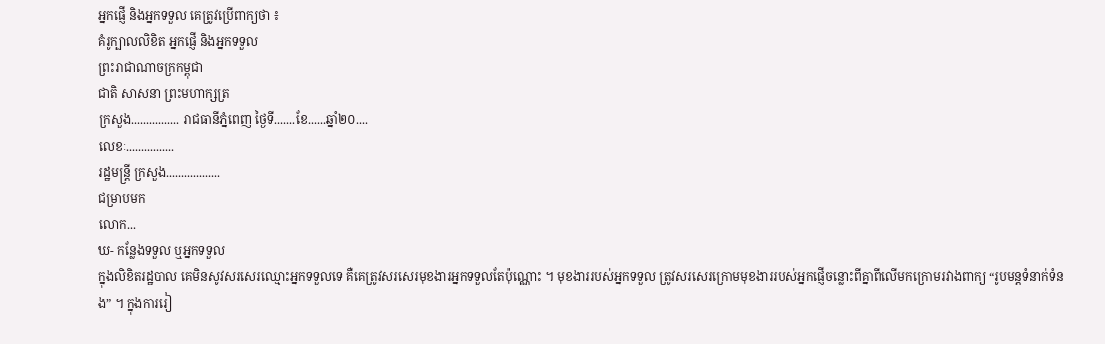អ្នកផ្ញើ និងអ្នកទទួល គេត្រូវប្រើពាក្យថា ៖
គំរូក្បាលលិខិត អ្នកផ្ញើ និងអ្នកទទួល
ព្រះរាជាណាចក្រកម្ពុជា
ជាតិ សាសនា ព្រះមហាក្សត្រ
ក្រសួង................ រាជធានីភ្នំពេញ ថ្ងៃទី.......ខែ......ឆ្នាំ២០....
លេខៈ................
រដ្ឋមន្រ្តី ក្រសួង..................
ជម្រាបមក
លោក...
ឃ- កន្លែងទទួល ឬអ្នកទទួល
ក្នុងលិខិតរដ្ឋបាល គេមិនសូវសរសេរឈ្មោះអ្នកទទួលទេ គឺគេត្រូវសរសេរមុខងារអ្នកទទួលតែប៉ុណ្ណោះ ។ មុខងាររបស់អ្នកទទួល ត្រូវសរសេរក្រោមមុខងាររបស់អ្នកផ្ញើចន្លោះពីគ្នាពីលើមកក្រោមរវាងពាក្យ “រូបមន្តទំនាក់ទំនង” ។ ក្នុងការរៀ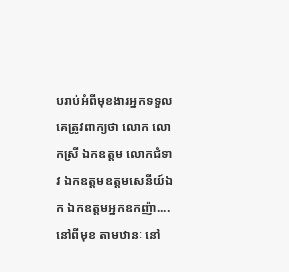បរាប់អំពីមុខងារអ្នកទទួល គេត្រូវពាក្យថា លោក លោកស្រី ឯកឧត្តម លោកជំទាវ ឯកឧត្តមឧត្តមសេនីយ៍ឯក ឯកឧត្តមអ្នកឧកញ៉ា....នៅពីមុខ តាមឋានៈ នៅ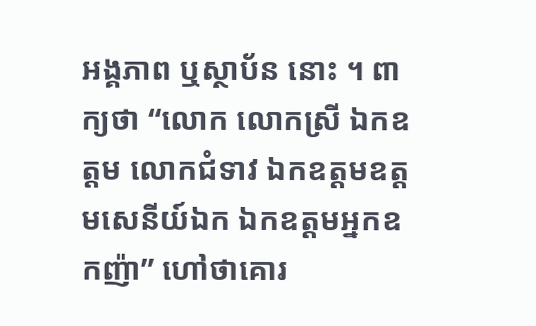អង្គភាព ឬស្ថាប័ន នោះ ។ ពាក្យថា “លោក លោកស្រី ឯកឧត្តម លោកជំទាវ ឯកឧត្តមឧត្តមសេនីយ៍ឯក ឯកឧត្តមអ្នកឧកញ៉ា” ហៅថាគោរ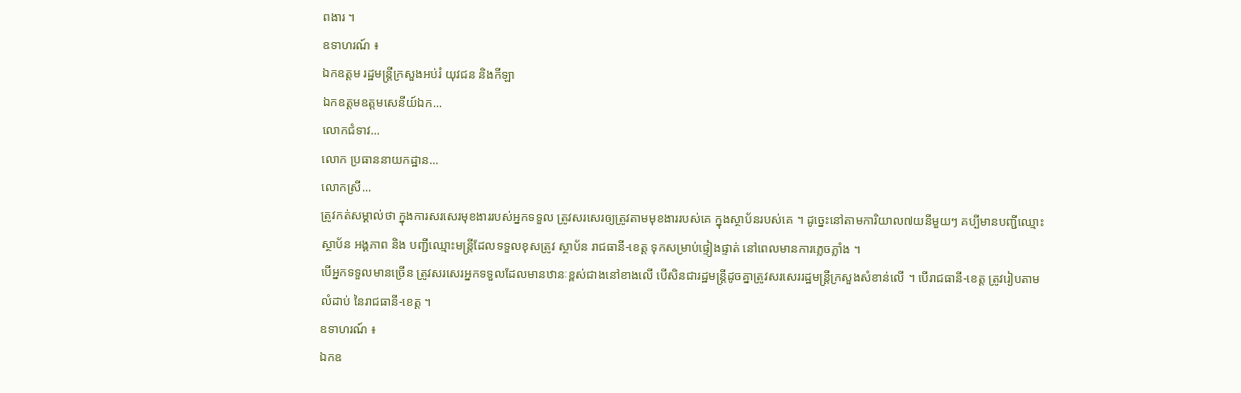ពងារ ។
ឧទាហរណ៍ ៖
ឯកឧត្តម រដ្ឋមន្រ្តីក្រសួងអប់រំ យុវជន និងកីឡា
ឯកឧត្តមឧត្តមសេនីយ៍ឯក...
លោកជំទាវ...
លោក ប្រធាននាយកដ្ឋាន...
លោកស្រី...
ត្រូវកត់សម្គាល់ថា ក្នុងការសរសេរមុខងាររបស់អ្នកទទួល ត្រូវសរសេរឲ្យត្រូវតាមមុខងាររបស់គេ ក្នុងស្ថាប័នរបស់គេ ។ ដូច្នេះនៅតាមការិយាល៧យនីមួយៗ គប្បីមានបញ្ជីឈ្មោះ ស្ថាប័ន អង្គភាព និង បញ្ជីឈ្មោះមន្រ្តីដែលទទួលខុសត្រូវ ស្ថាប័ន រាជធានី-ខេត្ត ទុកសម្រាប់ផ្ទៀងផ្ទាត់ នៅពេលមានការភ្លេចភ្លាំង ។
បើអ្នកទទួលមានច្រើន ត្រូវសរសេរអ្នកទទួលដែលមានឋានៈខ្ពស់ជាងនៅខាងលើ បើសិនជារដ្ឋមន្រ្តីដូចគ្នាត្រូវសរសេររដ្ឋមន្រ្តីក្រសួងសំខាន់លើ ។ បើរាជធានី-ខេត្ត ត្រូវរៀបតាមលំដាប់ នៃរាជធានី-ខេត្ត ។
ឧទាហរណ៍ ៖
ឯកឧ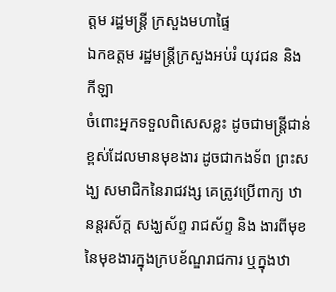ត្តម រដ្ឋមន្រ្តី ក្រសួងមហាផ្ទៃ
ឯកឧត្តម រដ្ឋមន្រ្តីក្រសួងអប់រំ យុវជន និង កីឡា
ចំពោះអ្នកទទួលពិសេសខ្លះ ដូចជាមន្រ្តីជាន់ខ្ពស់ដែលមានមុខងារ ដូចជាកងទ័ព ព្រះសង្ឃ សមាជិកនៃរាជវង្ស គេត្រូវប្រើពាក្យ ឋានន្តរស័ក្ត សង្ឃស័ព្ទ រាជស័ព្ទ និង ងារពីមុខ នៃមុខងារក្នុងក្របខ័ណ្ឌរាជការ ឬក្នុងឋា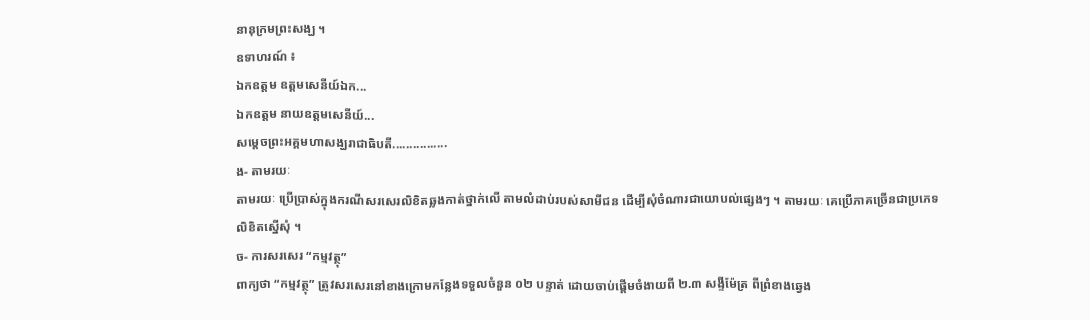នានុក្រមព្រះសង្ឃ ។
ឧទាហរណ៍ ៖
ឯកឧត្តម ឧត្តមសេនីយ៍ឯក...
ឯកឧត្តម នាយឧត្តមសេនីយ៍...
សម្តេចព្រះអគ្គមហាសង្ឃរាជាធិបតី................
ង- តាមរយៈ
តាមរយៈ ប្រើប្រាស់ក្នុងករណីសរសេរលិខិតឆ្លងកាត់ថ្នាក់លើ តាមលំដាប់របស់សាមីជន ដើម្បីសុំចំណារជាយោបល់ផ្សេងៗ ។ តាមរយៈ គេប្រើភាគច្រើនជាប្រភេទលិខិតស្នើសុំ ។
ច- ការសរសេរ “កម្មវត្ថុ”
ពាក្យថា “កម្មវត្ថុ” ត្រូវសរសេរនៅខាងក្រោមកន្លែងទទួលចំនួន ០២ បន្ទាត់ ដោយចាប់ផ្តើមចំងាយពី ២.៣ សង្ទីម៉ែត្រ ពីព្រំខាងឆ្វេង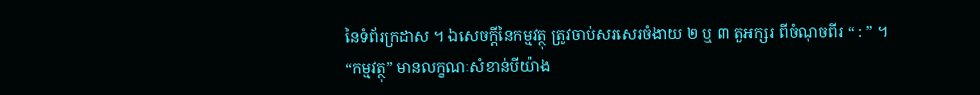នៃទំព័រក្រដាស ។ ឯសេចក្តីនៃកម្មវត្ថុ ត្រូវចាប់សរសេរចំងាយ ២ ឬ ៣ តួអក្សរ ពីចំណុចពីរ “ : ” ។
“កម្មវត្ថុ” មានលក្ខណៈសំខាន់បីយ៉ាង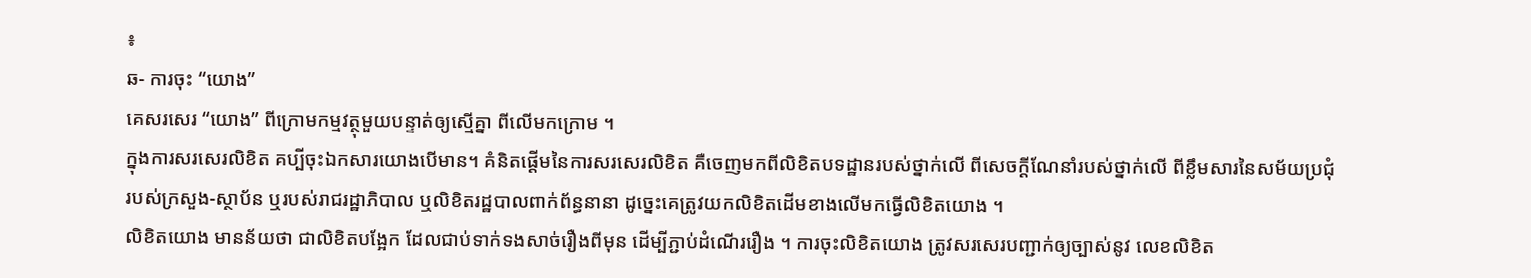៖
ឆ- ការចុះ “យោង”
គេសរសេរ “យោង” ពីក្រោមកម្មវត្ថុមួយបន្ទាត់ឲ្យស្មើគ្នា ពីលើមកក្រោម ។
ក្នុងការសរសេរលិខិត គប្បីចុះឯកសារយោងបើមាន។ គំនិតផ្តើមនៃការសរសេរលិខិត គឺចេញមកពីលិខិតបទដ្ឋានរបស់ថ្នាក់លើ ពីសេចក្តីណែនាំរបស់ថ្នាក់លើ ពីខ្លឹមសារនៃសម័យប្រជុំរបស់ក្រសួង-ស្ថាប័ន ឬរបស់រាជរដ្ឋាភិបាល ឬលិខិតរដ្ឋបាលពាក់ព័ន្ធនានា ដូច្នេះគេត្រូវយកលិខិតដើមខាងលើមកធ្វើលិខិតយោង ។
លិខិតយោង មានន័យថា ជាលិខិតបង្អែក ដែលជាប់ទាក់ទងសាច់រឿងពីមុន ដើម្បីភ្ជាប់ដំណើររឿង ។ ការចុះលិខិតយោង ត្រូវសរសេរបញ្ជាក់ឲ្យច្បាស់នូវ លេខលិខិត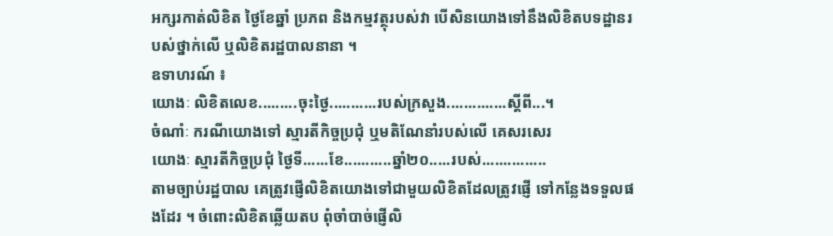អក្សរកាត់លិខិត ថ្ងៃខែឆ្នាំ ប្រភព និងកម្មវត្ថុរបស់វា បើសិនយោងទៅនឹងលិខិតបទដ្ឋានរបស់ថ្នាក់លើ ឬលិខិតរដ្ឋបាលនានា ។
ឧទាហរណ៍ ៖
យោងៈ លិខិតលេខ.........ចុះថ្ងៃ...........របស់ក្រសួង..............ស្តីពី...។
ចំណាំៈ ករណីយោងទៅ ស្មារតីកិច្ចប្រជុំ ឬមតិណែនាំរបស់លើ គេសរសេរ
យោងៈ ស្មារតីកិច្ចប្រជុំ ថ្ងៃទី......ខែ...........ឆ្នាំ២០.....របស់...............
តាមច្បាប់រដ្ឋបាល គេត្រូវផ្ញើលិខិតយោងទៅជាមួយលិខិតដែលត្រូវផ្ញើ ទៅកន្លែងទទួលផងដែរ ។ ចំពោះលិខិតឆ្លើយតប ពុំចាំបាច់ផ្ញើលិ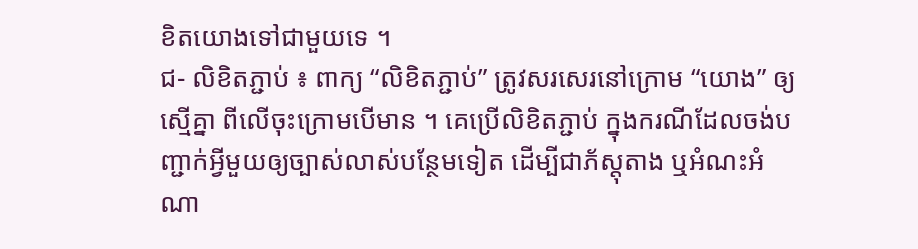ខិតយោងទៅជាមួយទេ ។
ជ- លិខិតភ្ជាប់ ៖ ពាក្យ “លិខិតភ្ជាប់” ត្រូវសរសេរនៅក្រោម “យោង” ឲ្យស្មើគ្នា ពីលើចុះក្រោមបើមាន ។ គេប្រើលិខិតភ្ជាប់ ក្នុងករណីដែលចង់បញ្ជាក់អ្វីមួយឲ្យច្បាស់លាស់បន្ថែមទៀត ដើម្បីជាភ័ស្តុតាង ឬអំណះអំណា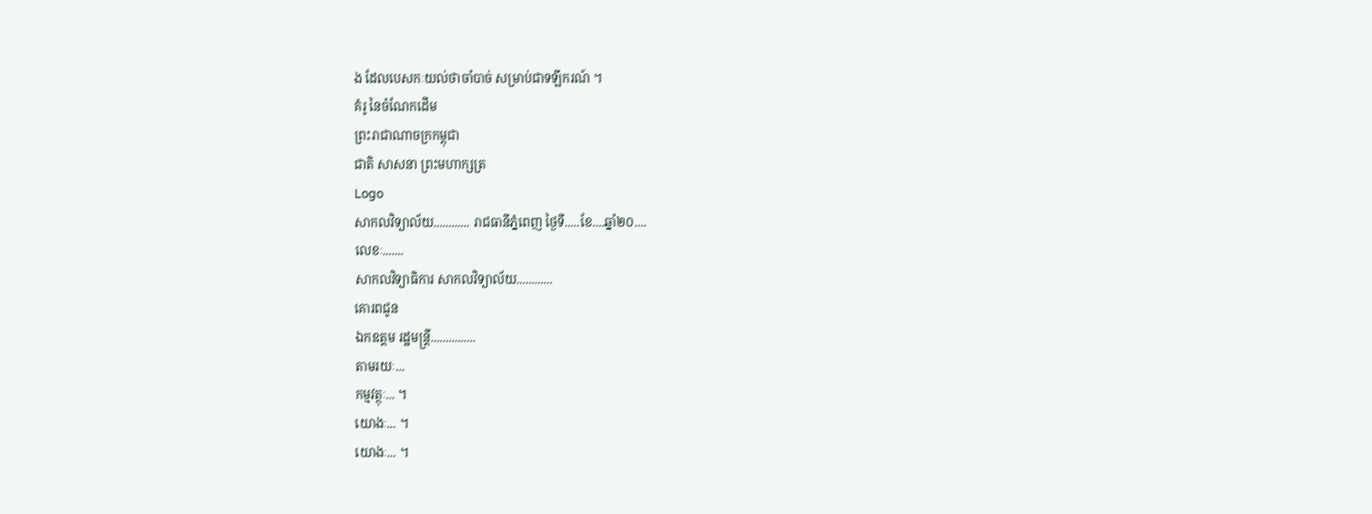ង ដែលបេសកៈយល់ថាចាំបាច់ សម្រាប់ជាទឡីករណ៍ ។
គំរូ នៃចំណែកដើម
ព្រះរាជាណាចក្រកម្ពុជា
ជាតិ សាសនា ព្រះមហាក្សត្រ
Logo
សាកលវិទ្យាល័យ............ រាជធានីភ្នំពេញ ថ្ងៃទី.....ខែ....ឆ្នាំ២០....
លេខៈ.......
សាកលវិទ្យាធិការ សាកលវិទ្យាល័យ............
គោរពជូន
ឯកឧត្តម រដ្ឋមន្រ្តី...............
តាមរយៈ...
កម្មវត្ថុៈ... ។
យោងៈ... ។
យោងៈ... ។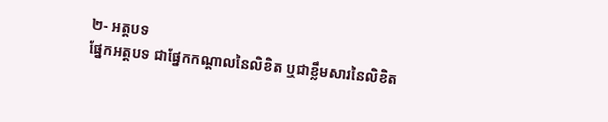២- អត្តបទ
ផ្នែកអត្តបទ ជាផ្នែកកណ្តាលនៃលិខិត ឬជាខ្លឹមសារនៃលិខិត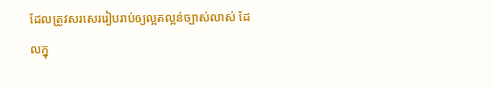ដែលត្រូវសរសេររៀបរាប់ឲ្យល្អតល្អន់ច្បាស់លាស់ ដែលក្នុ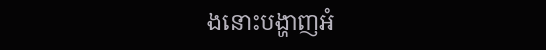ងនោះបង្ហាញអំ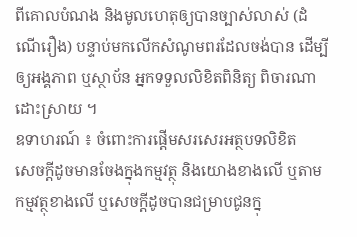ពីគោលបំណង និងមូលហេតុឲ្យបានច្បាស់លាស់ (ដំណើរឿង) បន្ទាប់មកលើកសំណូមពរដែលចង់បាន ដើម្បីឲ្យអង្គភាព ឬស្ថាប័ន អ្នកទទួលលិខិតពិនិត្យ ពិចារណាដោះស្រាយ ។
ឧទាហរណ៍ ៖ ចំពោះការផ្តើមសរសេរអត្ថបទលិខិត
សេចក្តីដូចមានចែងក្នុងកម្មវត្ថុ និងយោងខាងលើ ឬតាមកម្មវត្ថុខាងលើ ឬសេចក្តីដូចបានជម្រាបជូនក្នុ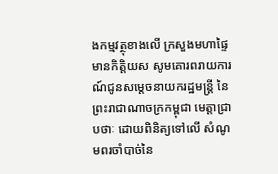ងកម្មវត្ថុខាងលើ ក្រសួងមហាផ្ទៃ មានកិត្តិយស សូមគោរពរាយការណ៍ជូនសម្តេចនាយករដ្ឋមន្រ្តី នៃព្រះរាជាណាចក្រកម្ពុជា មេត្តាជ្រាបថាៈ ដោយពិនិត្យទៅលើ សំណូមពរចាំបាច់នៃ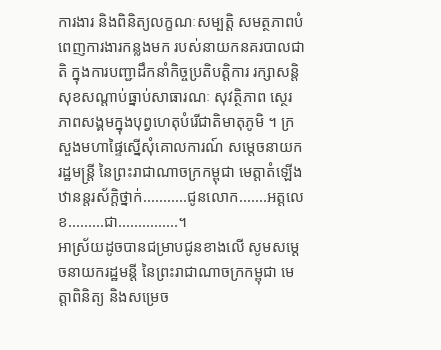ការងារ និងពិនិត្យលក្ខណៈសម្បត្តិ សមត្ថភាពបំពេញការងារកន្លងមក របស់នាយកនគរបាលជាតិ ក្នុងការបញ្ជាដឹកនាំកិច្ចប្រតិបត្តិការ រក្សាសន្តិសុខសណ្តាប់ធ្នាប់សាធារណៈ សុវត្ថិភាព ស្ថេរភាពសង្គមក្នុងបុព្វហេតុបំរើជាតិមាតុភូមិ ។ ក្រសួងមហាផ្ទៃស្នើសុំគោលការណ៍ សម្តេចនាយករដ្ឋមន្រ្តី នៃព្រះរាជាណាចក្រកម្ពុជា មេត្តាតំឡើងឋានន្តរស័ក្តិថ្នាក់...........ជូនលោក.......អត្តលេខ.........ជា...............។
អាស្រ័យដូចបានជម្រាបជូនខាងលើ សូមសម្តេចនាយករដ្ឋមន្តី នៃព្រះរាជាណាចក្រកម្ពុជា មេត្តាពិនិត្យ និងសម្រេច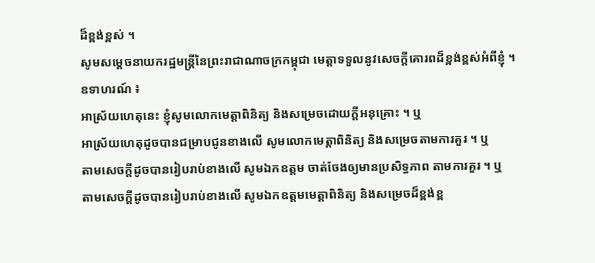ដ៏ខ្ពង់ខ្ពស់ ។
សូមសម្តេចនាយករដ្ឋមន្ត្រីនៃព្រះរាជាណាចក្រកម្ពុជា មេត្តាទទួលនូវសេចក្តីគោរពដ៏ខ្ពង់ខ្ពស់អំពីខ្ញុំ ។
ឧទាហរណ៍ ៖
អាស្រ័យហេតុនេះ ខ្ញុំសូមលោកមេត្តាពិនិត្យ និងសម្រេចដោយក្តីអនុគ្រោះ ។ ឬ
អាស្រ័យហេតុដូចបានជម្រាបជូនខាងលើ សូមលោកមេត្តាពិនិត្យ និងសម្រេចតាមការគួរ ។ ឬ
តាមសេចក្តីដូចបានរៀបរាប់ខាងលើ សូមឯកឧត្តម ចាត់ចែងឲ្យមានប្រសិទ្ធភាព តាមការគួរ ។ ឬ
តាមសេចក្តីដូចបានរៀបរាប់ខាងលើ សូមឯកឧត្តមមេត្តាពិនិត្យ និងសម្រេចដ៏ខ្ពង់ខ្ព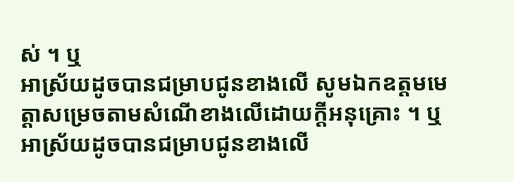ស់ ។ ឬ
អាស្រ័យដូចបានជម្រាបជូនខាងលើ សូមឯកឧត្តមមេត្តាសម្រេចតាមសំណើខាងលើដោយក្តីអនុគ្រោះ ។ ឬ
អាស្រ័យដូចបានជម្រាបជូនខាងលើ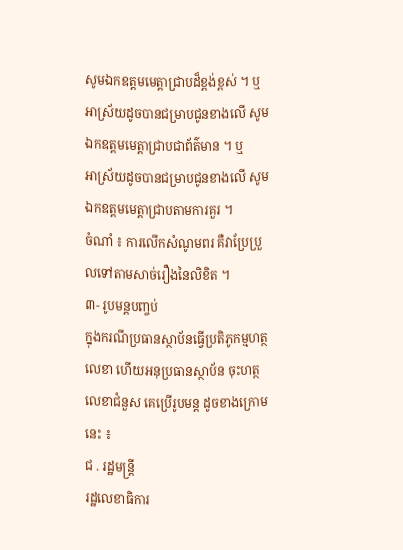សូមឯកឧត្តមមេត្តាជ្រាបដ៏ខ្ពង់ខ្ពស់ ។ ឬ
អាស្រ័យដូចបានជម្រាបជូនខាងលើ សូមឯកឧត្តមមេត្តាជ្រាបជាព័ត៌មាន ។ ឬ
អាស្រ័យដូចបានជម្រាបជូនខាងលើ សូមឯកឧត្តមមេត្តាជ្រាបតាមការគួរ ។
ចំណាំ ៖ ការលើកសំណូមពរ គឺវាប្រែប្រួលទៅតាមសាច់រឿងនៃលិខិត ។
៣- រូបមន្តបញ្ចប់
ក្នុងករណីប្រធានស្ថាប័នធ្វើប្រតិភូកម្មហត្ថលេខា ហើយអនុប្រធានស្ថាប័ន ចុះហត្ថលេខាជំនួស គេប្រើរូបមន្ត ដូចខាងក្រោមនេះ ៖
ជ . រដ្ឋមន្រ្តី
រដ្ឋលេខាធិការ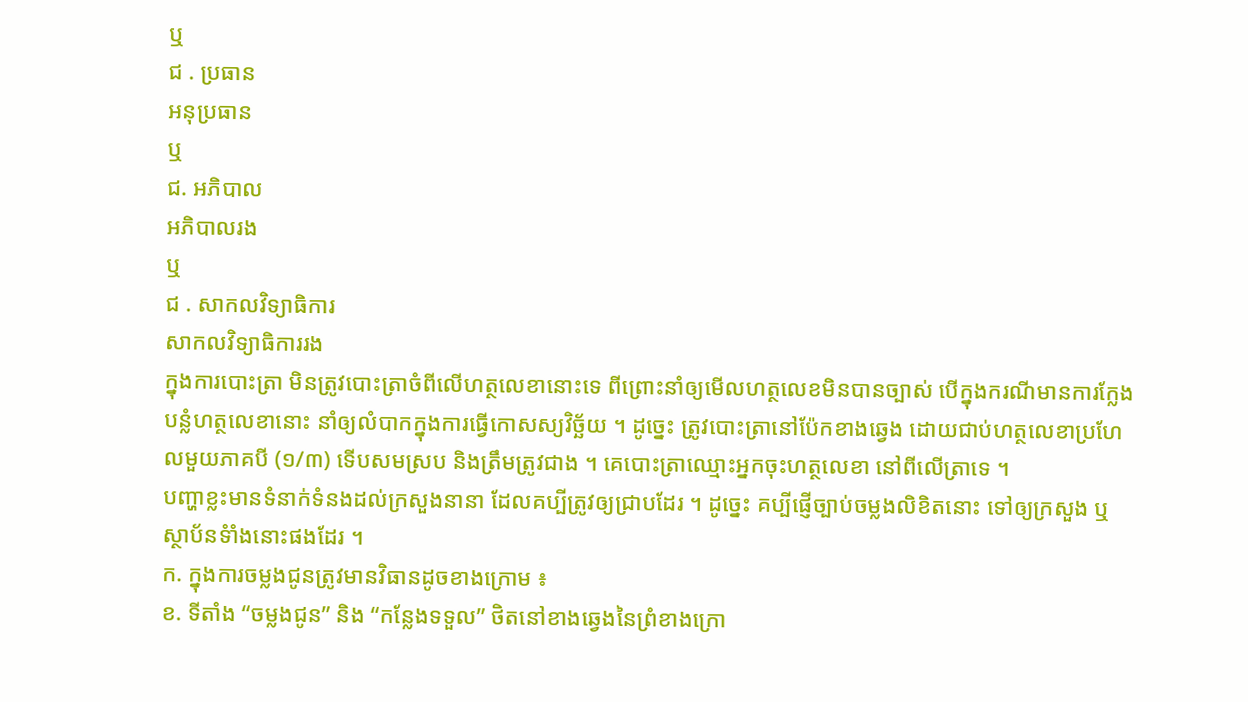ឬ
ជ . ប្រធាន
អនុប្រធាន
ឬ
ជ. អភិបាល
អភិបាលរង
ឬ
ជ . សាកលវិទ្យាធិការ
សាកលវិទ្យាធិការរង
ក្នុងការបោះត្រា មិនត្រូវបោះត្រាចំពីលើហត្ថលេខានោះទេ ពីព្រោះនាំឲ្យមើលហត្ថលេខមិនបានច្បាស់ បើក្នុងករណីមានការក្លែងបន្លំហត្ថលេខានោះ នាំឲ្យលំបាកក្នុងការធ្វើកោសស្យវិច្ឆ័យ ។ ដូច្នេះ ត្រូវបោះត្រានៅប៉ែកខាងឆ្វេង ដោយជាប់ហត្ថលេខាប្រហែលមួយភាគបី (១/៣) ទើបសមស្រប និងត្រឹមត្រូវជាង ។ គេបោះត្រាឈ្មោះអ្នកចុះហត្ថលេខា នៅពីលើត្រាទេ ។
បញ្ហាខ្លះមានទំនាក់ទំនងដល់ក្រសួងនានា ដែលគប្បីត្រូវឲ្យជ្រាបដែរ ។ ដូច្នេះ គប្បីផ្ញើច្បាប់ចម្លងលិខិតនោះ ទៅឲ្យក្រសួង ឬស្ថាប័នទំាំងនោះផងដែរ ។
ក. ក្នុងការចម្លងជូនត្រូវមានវិធានដូចខាងក្រោម ៖
ខ. ទីតាំង “ចម្លងជូន” និង “កន្លែងទទួល” ថិតនៅខាងឆ្វេងនៃព្រំខាងក្រោ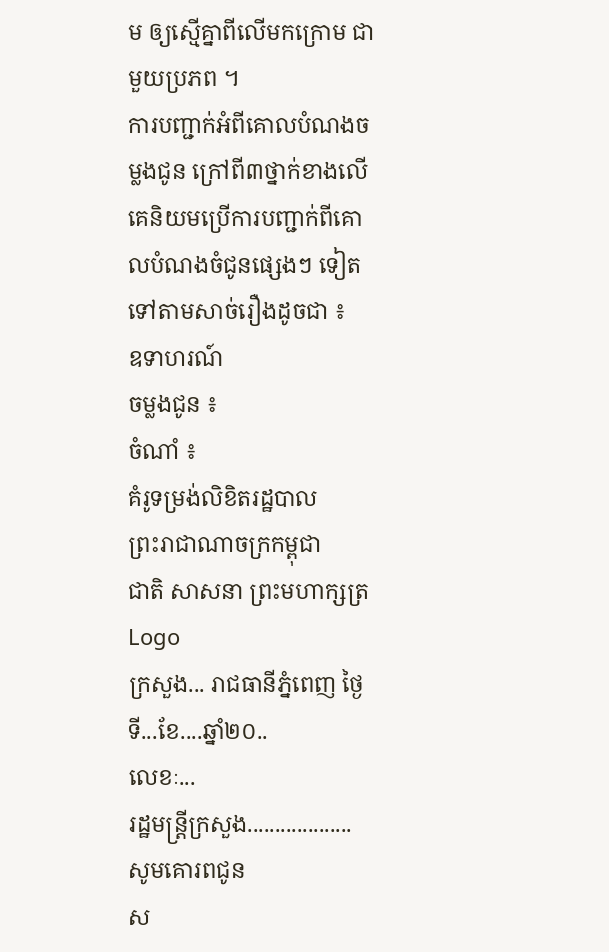ម ឲ្យស្មើគ្នាពីលើមកក្រោម ជាមួយប្រភព ។
ការបញ្ជាក់អំពីគោលបំណងចម្លងជូន ក្រៅពី៣ថ្នាក់ខាងលើ គេនិយមប្រើការបញ្ជាក់ពីគោលបំណងចំជូនផ្សេងៗ ទៀតទៅតាមសាច់រឿងដូចជា ៖
ឧទាហរណ៍
ចម្លងជូន ៖
ចំណាំ ៖
គំរូទម្រង់លិខិតរដ្ឋបាល
ព្រះរាជាណាចក្រកម្ពុជា
ជាតិ សាសនា ព្រះមហាក្សត្រ
Logo
ក្រសួង... រាជធានីភ្នំពេញ ថ្ងៃទី...ខែ....ឆ្នាំ២០..
លេខៈ...
រដ្ឋមន្រ្តីក្រសួង...................
សូមគោរពជូន
ស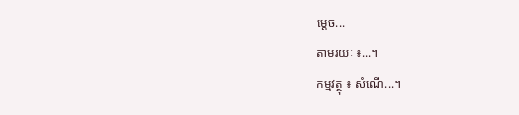ម្តេច...
តាមរយៈ ៖...។
កម្មវត្ថុ ៖ សំណើ...។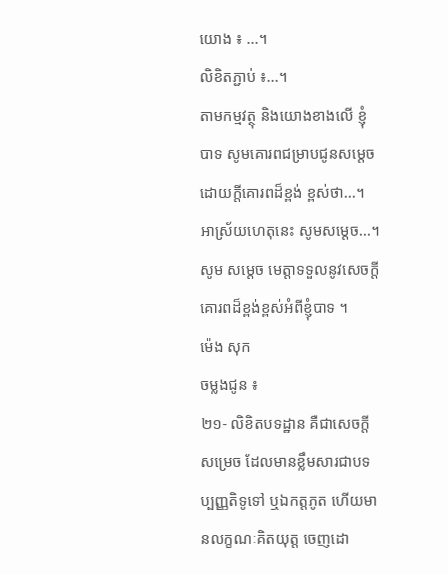យោង ៖ ...។
លិខិតភ្ជាប់ ៖...។
តាមកម្មវត្ថុ និងយោងខាងលើ ខ្ញុំបាទ សូមគោរពជម្រាបជូនសម្តេចដោយក្តីគោរពដ៏ខ្ពង់ ខ្ពស់ថា...។
អាស្រ័យហេតុនេះ សូមសម្តេច...។
សូម សម្តេច មេត្តាទទួលនូវសេចក្តីគោរពដ៏ខ្ពង់ខ្ពស់អំពីខ្ញុំបាទ ។
ម៉េង សុក
ចម្លងជូន ៖
២១- លិខិតបទដ្ឋាន គឺជាសេចក្តីសម្រេច ដែលមានខ្លឹមសារជាបទប្បញ្ញតិទូទៅ ឬឯកត្តភូត ហើយមានលក្ខណៈគិតយុត្ត ចេញដោ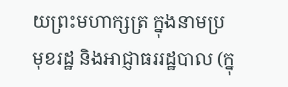យព្រះមហាក្សត្រ ក្នុងនាមប្រមុខរដ្ឋ និងអាជ្ញាធររដ្ឋបាល (ក្នុ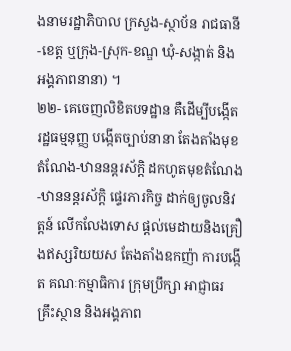ងនាមរដ្ឋាភិបាល ក្រសួង-ស្ថាប័ន រាជធានី-ខេត្ត ឬក្រុង-ស្រុក-ខណ្ឌ ឃុំ-សង្កាត់ និងអង្គភាពនានា) ។
២២- គេចេញលិខិតបទដ្ឋាន គឺដើម្បីបង្កើតរដ្ឋធម្មនុញ្ញ បង្កើតច្បាប់នានា តែងតាំងមុខតំណែង-ឋាននន្តរស័ក្តិ ដកហូតមុខតំណែង-ឋាននន្តរស័ក្តិ ផ្ទេរភារកិច្ច ដាក់ឲ្យចូលនិវត្តន៍ លើកលែងទោស ផ្តល់មេដាយនិងគ្រឿងឥស្សរិយយស តែងតាំងឧកញ៉ា ការបង្កើត គណៈកម្មាធិការ ក្រុមប្រឹក្សា អាជ្ញាធរ គ្រឹះស្ថាន និងអង្គភាព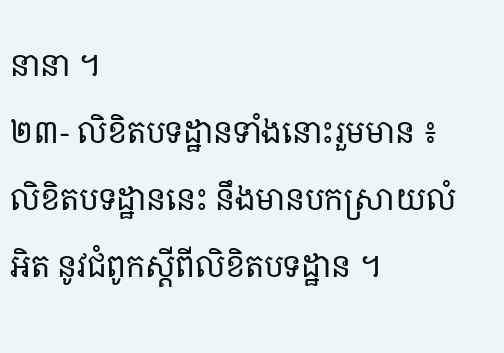នានា ។
២៣- លិខិតបទដ្ឋានទាំងនោះរួមមាន ៖
លិខិតបទដ្ឋាននេះ នឹងមានបកស្រាយលំអិត នូវជំពូកស្តីពីលិខិតបទដ្ឋាន ។